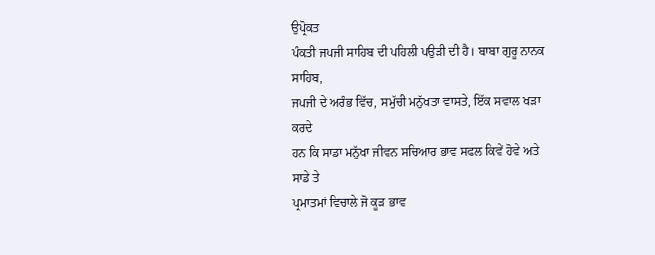ਉਪ੍ਰੋਕਤ
ਪੰਕਤੀ ਜਪਜੀ ਸਾਹਿਬ ਦੀ ਪਹਿਲੀ ਪਉੜੀ ਦੀ ਹੈ। ਬਾਬਾ ਗੁਰੂ ਨਾਨਕ ਸਾਹਿਬ,
ਜਪਜੀ ਦੇ ਅਰੰਭ ਵਿੱਚ, ਸਮੁੱਚੀ ਮਨੁੱਖਤਾ ਵਾਸਤੇ, ਇੱਕ ਸਵਾਲ ਖੜਾ ਕਰਦੇ
ਹਨ ਕਿ ਸਾਡਾ ਮਨੁੱਖਾ ਜੀਵਨ ਸਚਿਆਰ ਭਾਵ ਸਫਲ ਕਿਵੇਂ ਹੋਵੇ ਅਤੇ ਸਾਡੇ ਤੇ
ਪ੍ਰਮਾਤਮਾਂ ਵਿਚਾਲੇ ਜੋ ਕੂੜ ਭਾਵ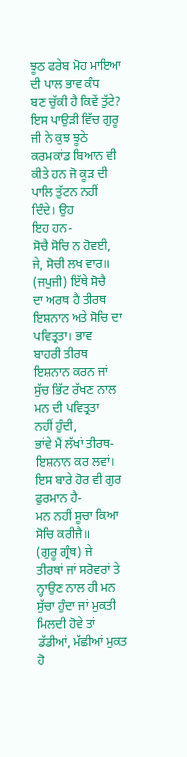ਝੂਠ ਫਰੇਬ ਮੋਹ ਮਾਇਆ ਦੀ ਪਾਲ ਭਾਵ ਕੰਧ
ਬਣ ਚੁੱਕੀ ਹੈ ਕਿਵੇਂ ਤੁੱਟੇ? ਇਸ ਪਾਉੜੀ ਵਿੱਚ ਗੁਰੂ ਜੀ ਨੇ ਕੁਝ ਝੂਠੇ
ਕਰਮਕਾਂਡ ਬਿਆਨ ਵੀ ਕੀਤੇ ਹਨ ਜੋ ਕੂੜ ਦੀ ਪਾਲਿ ਤੁੱਟਨ ਨਹੀਂ ਦਿੰਦੇ। ਉਹ
ਇਹ ਹਨ-
ਸੋਚੈ ਸੋਚਿ ਨ ਹੋਵਈ, ਜੇ, ਸੋਚੀ ਲਖ ਵਾਰ॥ (ਜਪੁਜੀ) ਇੱਥੇ ਸੋਚੈ
ਦਾ ਅਰਥ ਹੈ ਤੀਰਥ ਇਸ਼ਨਾਨ ਅਤੇ ਸੋਚਿ ਦਾ ਪਵਿਤ੍ਰਤਾ। ਭਾਵ
ਬਾਹਰੀ ਤੀਰਥ ਇਸ਼ਨਾਨ ਕਰਨ ਜਾਂ ਸੁੱਚ ਭਿੱਟ ਰੱਖਣ ਨਾਲ ਮਨ ਦੀ ਪਵਿਤ੍ਰਤਾ
ਨਹੀਂ ਹੁੰਦੀ,
ਭਾਂਵੇ ਮੈਂ ਲੱਖਾਂ ਤੀਰਥ-ਇਸ਼ਨਾਨ ਕਰ ਲਵਾਂ।
ਇਸ ਬਾਰੇ ਹੋਰ ਵੀ ਗੁਰ ਫੁਰਮਾਨ ਹੈ-
ਮਨ ਨਹੀਂ ਸੂਚਾ ਕਿਆ ਸੋਚਿ ਕਰੀਜੈ॥
(ਗੁਰੂ ਗ੍ਰੰਥ) ਜੇ
ਤੀਰਥਾਂ ਜਾਂ ਸਰੋਵਰਾਂ ਤੇ ਨ੍ਹਾਉਣ ਨਾਲ ਹੀ ਮਨ ਸੁੱਚਾ ਹੁੰਦਾ ਜਾਂ ਮੁਕਤੀ
ਮਿਲਦੀ ਹੋਵੇ ਤਾਂ ਡੱਡੀਆਂ, ਮੱਛੀਆਂ ਮੁਕਤ ਹੋ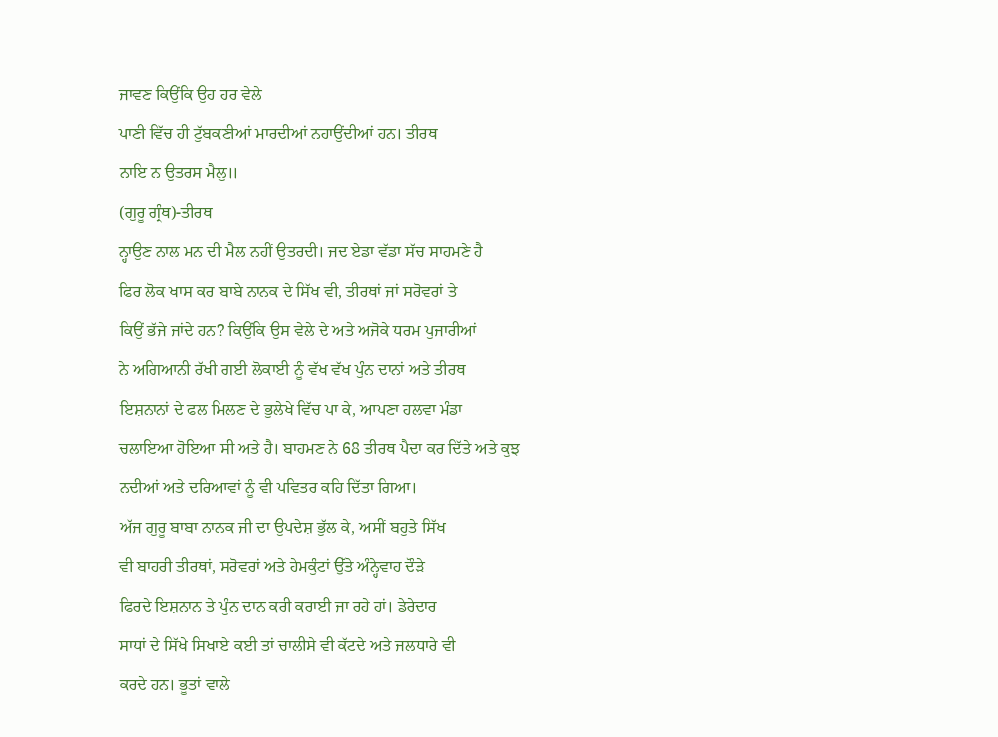ਜਾਵਣ ਕਿਉਂਕਿ ਉਹ ਹਰ ਵੇਲੇ
ਪਾਣੀ ਵਿੱਚ ਹੀ ਟੁੱਬਕਣੀਆਂ ਮਾਰਦੀਆਂ ਨਹਾਉਂਦੀਆਂ ਹਨ। ਤੀਰਥ
ਨਾਇ ਨ ਉਤਰਸ ਮੈਲੁ॥
(ਗੁਰੂ ਗ੍ਰੰਥ)-ਤੀਰਥ
ਨ੍ਹਾਉਣ ਨਾਲ ਮਨ ਦੀ ਮੈਲ ਨਹੀਂ ਉਤਰਦੀ। ਜਦ ਏਡਾ ਵੱਡਾ ਸੱਚ ਸਾਹਮਣੇ ਹੈ
ਫਿਰ ਲੋਕ ਖਾਸ ਕਰ ਬਾਬੇ ਨਾਨਕ ਦੇ ਸਿੱਖ ਵੀ, ਤੀਰਥਾਂ ਜਾਂ ਸਰੋਵਰਾਂ ਤੇ
ਕਿਉਂ ਭੱਜੇ ਜਾਂਦੇ ਹਨ? ਕਿਉਂਕਿ ਉਸ ਵੇਲੇ ਦੇ ਅਤੇ ਅਜੋਕੇ ਧਰਮ ਪੁਜਾਰੀਆਂ
ਨੇ ਅਗਿਆਨੀ ਰੱਖੀ ਗਈ ਲੋਕਾਈ ਨੂੰ ਵੱਖ ਵੱਖ ਪੁੰਨ ਦਾਨਾਂ ਅਤੇ ਤੀਰਥ
ਇਸ਼ਨਾਨਾਂ ਦੇ ਫਲ ਮਿਲਣ ਦੇ ਭੁਲੇਖੇ ਵਿੱਚ ਪਾ ਕੇ, ਆਪਣਾ ਹਲਵਾ ਮੰਡਾ
ਚਲਾਇਆ ਹੋਇਆ ਸੀ ਅਤੇ ਹੈ। ਬਾਹਮਣ ਨੇ 68 ਤੀਰਥ ਪੈਦਾ ਕਰ ਦਿੱਤੇ ਅਤੇ ਕੁਝ
ਨਦੀਆਂ ਅਤੇ ਦਰਿਆਵਾਂ ਨੂੰ ਵੀ ਪਵਿਤਰ ਕਹਿ ਦਿੱਤਾ ਗਿਆ।
ਅੱਜ ਗੁਰੂ ਬਾਬਾ ਨਾਨਕ ਜੀ ਦਾ ਉਪਦੇਸ਼ ਭੁੱਲ ਕੇ, ਅਸੀਂ ਬਹੁਤੇ ਸਿੱਖ
ਵੀ ਬਾਹਰੀ ਤੀਰਥਾਂ, ਸਰੋਵਰਾਂ ਅਤੇ ਹੇਮਕੁੰਟਾਂ ਉੱਤੇ ਅੰਨ੍ਹੇਵਾਹ ਦੌੜੇ
ਫਿਰਦੇ ਇਸ਼ਨਾਨ ਤੇ ਪੁੰਨ ਦਾਨ ਕਰੀ ਕਰਾਈ ਜਾ ਰਹੇ ਹਾਂ। ਡੇਰੇਦਾਰ
ਸਾਧਾਂ ਦੇ ਸਿੱਖੇ ਸਿਖਾਏ ਕਈ ਤਾਂ ਚਾਲੀਸੇ ਵੀ ਕੱਟਦੇ ਅਤੇ ਜਲਧਾਰੇ ਵੀ
ਕਰਦੇ ਹਨ। ਭੂਤਾਂ ਵਾਲੇ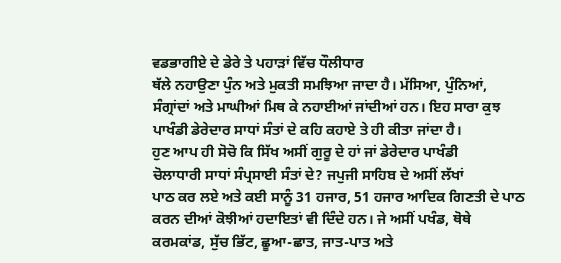ਵਡਭਾਗੀਏ ਦੇ ਡੇਰੇ ਤੇ ਪਹਾੜਾਂ ਵਿੱਚ ਧੌਲੀਧਾਰ
ਥੱਲੇ ਨਹਾਉਣਾ ਪੁੰਨ ਅਤੇ ਮੁਕਤੀ ਸਮਝਿਆ ਜਾਦਾ ਹੈ। ਮੱਸਿਆ, ਪੁੰਨਿਆਂ,
ਸੰਗ੍ਰਾਂਦਾਂ ਅਤੇ ਮਾਘੀਆਂ ਮਿਥ ਕੇ ਨਹਾਈਆਂ ਜਾਂਦੀਆਂ ਹਨ। ਇਹ ਸਾਰਾ ਕੁਝ
ਪਾਖੰਡੀ ਡੇਰੇਦਾਰ ਸਾਧਾਂ ਸੰਤਾਂ ਦੇ ਕਹਿ ਕਹਾਏ ਤੇ ਹੀ ਕੀਤਾ ਜਾਂਦਾ ਹੈ।
ਹੁਣ ਆਪ ਹੀ ਸੋਚੋ ਕਿ ਸਿੱਖ ਅਸੀਂ ਗੁਰੂ ਦੇ ਹਾਂ ਜਾਂ ਡੇਰੇਦਾਰ ਪਾਖੰਡੀ
ਚੋਲਾਧਾਰੀ ਸਾਧਾਂ ਸੰਪ੍ਰਸਾਈ ਸੰਤਾਂ ਦੇ? ਜਪੁਜੀ ਸਾਹਿਬ ਦੇ ਅਸੀਂ ਲੱਖਾਂ
ਪਾਠ ਕਰ ਲਏ ਅਤੇ ਕਈ ਸਾਨੂੰ 31 ਹਜਾਰ, 51 ਹਜਾਰ ਆਦਿਕ ਗਿਣਤੀ ਦੇ ਪਾਠ
ਕਰਨ ਦੀਆਂ ਕੋਝੀਆਂ ਹਦਾਇਤਾਂ ਵੀ ਦਿੰਦੇ ਹਨ। ਜੇ ਅਸੀਂ ਪਖੰਡ, ਥੋਥੇ
ਕਰਮਕਾਂਡ, ਸੁੱਚ ਭਿੱਟ, ਛੂਆ-ਛਾਤ, ਜਾਤ-ਪਾਤ ਅਤੇ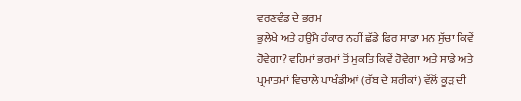ਵਰਣਵੰਡ ਦੇ ਭਰਮ
ਭੁਲੇਖੇ ਅਤੇ ਹਉਮੈ ਹੰਕਾਰ ਨਹੀਂ ਛੱਡੇ ਫਿਰ ਸਾਡਾ ਮਨ ਸੁੱਚਾ ਕਿਵੇਂ
ਹੋਵੇਗਾ? ਵਹਿਮਾਂ ਭਰਮਾਂ ਤੋਂ ਮੁਕਤਿ ਕਿਵੇਂ ਹੋਵੇਗਾ ਅਤੇ ਸਾਡੇ ਅਤੇ
ਪ੍ਰਮਾਤਮਾਂ ਵਿਚਾਲੇ ਪਾਖੰਡੀਆਂ (ਰੱਬ ਦੇ ਸ਼ਰੀਕਾਂ) ਵੱਲੋਂ ਕੂੜ ਦੀ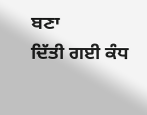ਬਣਾ
ਦਿੱਤੀ ਗਈ ਕੰਧ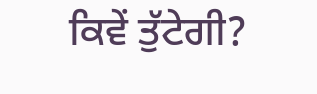ਕਿਵੇਂ ਤੁੱਟੇਗੀ?